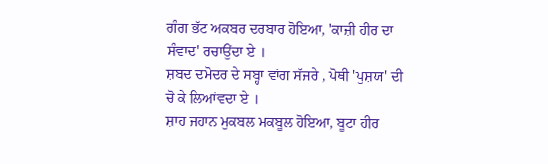ਗੰਗ ਭੱਟ ਅਕਬਰ ਦਰਬਾਰ ਹੋਇਆ, 'ਕਾਜ਼ੀ ਹੀਰ ਦਾ ਸੰਵਾਦ' ਰਚਾਉਂਦਾ ਏ ।
ਸ਼ਬਦ ਦਮੋਦਰ ਦੇ ਸਬ੍ਹਾ ਵਾਂਗ ਸੱਜਰੇ , ਪੋਥੀ 'ਪੁਸ਼ਯ' ਦੀ ਚੋ ਕੇ ਲਿਆਂਵਦਾ ਏ ।
ਸ਼ਾਹ ਜਹਾਨ ਮੁਕਬਲ ਮਕਬੂਲ ਹੋਇਆ, ਬੂਟਾ ਹੀਰ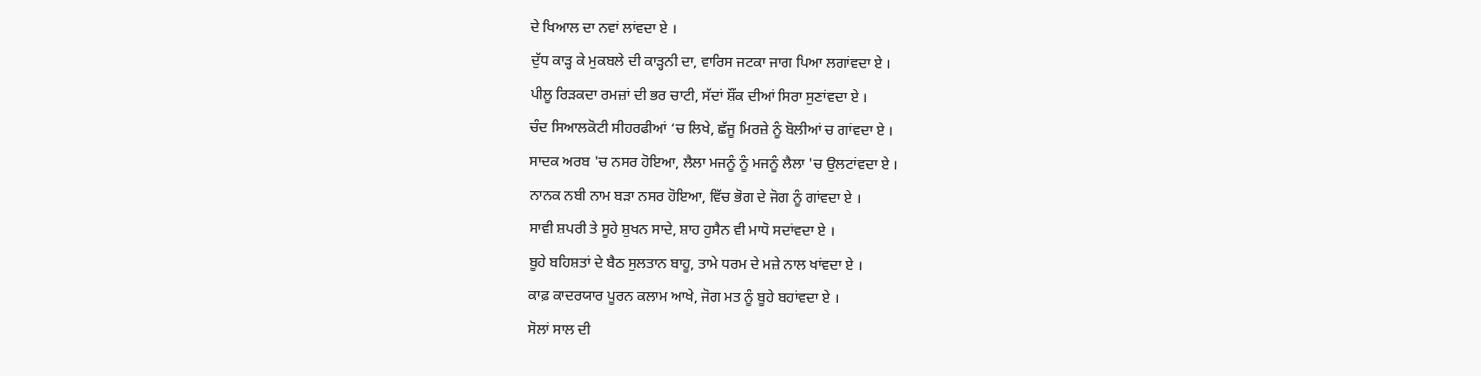ਦੇ ਖਿਆਲ ਦਾ ਨਵਾਂ ਲਾਂਵਦਾ ਏ ।
ਦੁੱਧ ਕਾੜ੍ਹ ਕੇ ਮੁਕਬਲੇ ਦੀ ਕਾੜ੍ਹਨੀ ਦਾ, ਵਾਰਿਸ ਜਟਕਾ ਜਾਗ ਪਿਆ ਲਗਾਂਵਦਾ ਏ ।
ਪੀਲੂ ਰਿੜਕਦਾ ਰਮਜ਼ਾਂ ਦੀ ਭਰ ਚਾਟੀ, ਸੱਦਾਂ ਸ਼ੌਂਕ ਦੀਆਂ ਸਿਰਾ ਸੁਣਾਂਵਦਾ ਏ ।
ਚੰਦ ਸਿਆਲਕੋਟੀ ਸੀਹਰਫੀਆਂ ‘ਚ ਲਿਖੇ, ਛੱਜੂ ਮਿਰਜ਼ੇ ਨੂੰ ਬੋਲੀਆਂ ਚ ਗਾਂਵਦਾ ਏ ।
ਸਾਦਕ ਅਰਬ 'ਚ ਨਸਰ ਹੋਇਆ, ਲੈਲਾ ਮਜਨੂੰ ਨੂੰ ਮਜਨੂੰ ਲੈਲਾ 'ਚ ਉਲਟਾਂਵਦਾ ਏ ।
ਨਾਨਕ ਨਬੀ ਨਾਮ ਬੜਾ ਨਸਰ ਹੋਇਆ, ਵਿੱਚ ਭੋਗ ਦੇ ਜੋਗ ਨੂੰ ਗਾਂਵਦਾ ਏ ।
ਸਾਵੀ ਸ਼ਪਰੀ ਤੇ ਸੂਹੇ ਸ਼ੁਖਨ ਸਾਦੇ, ਸ਼ਾਹ ਹੁਸੈਨ ਵੀ ਮਾਧੋ ਸਦਾਂਵਦਾ ਏ ।
ਬੂਹੇ ਬਹਿਸ਼ਤਾਂ ਦੇ ਬੈਠ ਸੁਲਤਾਨ ਬਾਹੂ, ਤਾਮੇ ਧਰਮ ਦੇ ਮਜ਼ੇ ਨਾਲ ਖਾਂਵਦਾ ਏ ।
ਕਾਫ਼ ਕਾਦਰਯਾਰ ਪੂਰਨ ਕਲਾਮ ਆਖੇ, ਜੋਗ ਮਤ ਨੂੰ ਬੂਹੇ ਬਹਾਂਵਦਾ ਏ ।
ਸੋਲਾਂ ਸਾਲ ਦੀ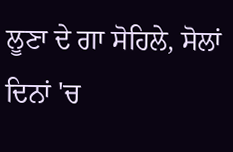ਲੂਣਾ ਦੇ ਗਾ ਸੋਹਿਲੇ, ਸੋਲਾਂ ਦਿਨਾਂ 'ਚ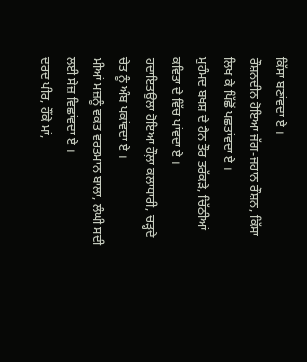ਕਿੱਸਾ ਬਣਾਂਵਦਾ ਏ ।
ਰੌਸ਼ਨਦੀਨ ਹੋਇਆ ਜੱਗ-ਜਹਾਨ ਰੌਸ਼ਨ, ਕਿੱਸਾ ਲਿਖ ਕੇ ਪਿੱਛੋਂ ਪਛਤਾਂਵਦਾ ਏ ।
ਮੁਹੰਮਦ ਬਖਸ਼ ਦੇ ਹੈਨ ਤੌਰ ਤਰੱਕੜੇ, ਚਿੱਠੀਆਂ ਕਵਿਤਾ ਦੇ ਵਿੱਚ ਪਾਂਵਦਾ ਏ ।
ਹਦਾਇਤਉਲਾ ਹੋਇਆ ਹੌਲ਼ਾ ਕਲਾਧਾਰੀ, ਚੜ੍ਹਦੇ ਚੇਤ ਨੂੰ ਅੰਬ ਪਕਾਂਵਦਾ ਏ ।
ਮੀਆਂ ਮਜ਼ਨੂੰ ਵਕਤ ਵਰਤਮਾਨ ਬਾਲਾ, ਲੰਘੀ ਸਦੀ ਲਈ ਸੇਜ਼ ਵਿਛਾਂਵਦਾ ਏ ।
ਦਰਦ ਪੀਰ, ਹੌਂਕੇ ਮਾਂ,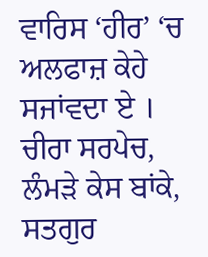ਵਾਰਿਸ ‘ਹੀਰ’ ‘ਚ ਅਲਫਾਜ਼ ਕੇਹੇ ਸਜਾਂਵਦਾ ਏ ।
ਚੀਰਾ ਸਰਪੇਚ, ਲੰਮੜੇ ਕੇਸ ਬਾਂਕੇ, ਸਤਗੁਰ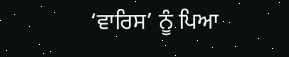‘ਵਾਰਿਸ’ ਨੂੰ ਪਿਆ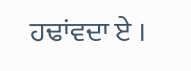ਹਢਾਂਵਦਾ ਏ ।